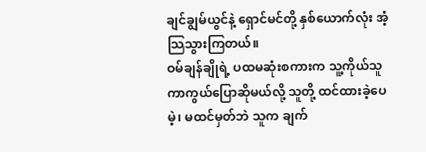ချင်ချွမ်ယွင်နဲ့ ရှောင်မင်တို့ နှစ်ယောက်လုံး အံ့သြသွားကြတယ်။
ဝမ်ချန်ချိုရဲ့ ပထမဆုံးစကားက သူ့ကိုယ်သူ ကာကွယ်ပြောဆိုမယ်လို့ သူတို့ ထင်ထားခဲ့ပေမဲ့၊ မထင်မှတ်ဘဲ သူက ချက်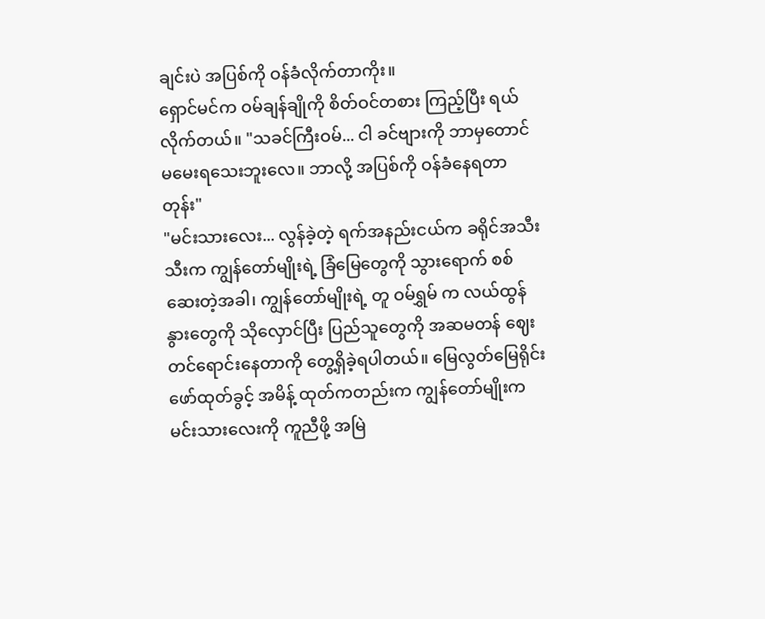ချင်းပဲ အပြစ်ကို ဝန်ခံလိုက်တာကိုး။
ရှောင်မင်က ဝမ်ချန်ချိုကို စိတ်ဝင်တစား ကြည့်ပြီး ရယ်လိုက်တယ်။ "သခင်ကြီးဝမ်... ငါ ခင်ဗျားကို ဘာမှတောင် မမေးရသေးဘူးလေ။ ဘာလို့ အပြစ်ကို ဝန်ခံနေရတာတုန်း"
"မင်းသားလေး... လွန်ခဲ့တဲ့ ရက်အနည်းငယ်က ခရိုင်အသီးသီးက ကျွန်တော်မျိုးရဲ့ ခြံမြေတွေကို သွားရောက် စစ်ဆေးတဲ့အခါ၊ ကျွန်တော်မျိုးရဲ့ တူ ဝမ်ရွှမ် က လယ်ထွန်နွားတွေကို သိုလှောင်ပြီး ပြည်သူတွေကို အဆမတန် ဈေးတင်ရောင်းနေတာကို တွေ့ရှိခဲ့ရပါတယ်။ မြေလွတ်မြေရိုင်း ဖော်ထုတ်ခွင့် အမိန့် ထုတ်ကတည်းက ကျွန်တော်မျိုးက မင်းသားလေးကို ကူညီဖို့ အမြဲ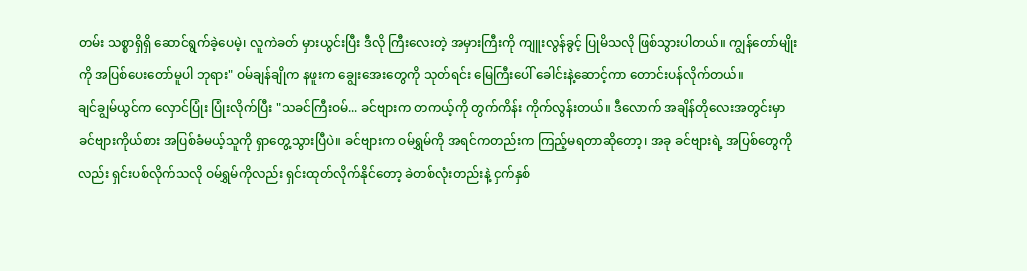တမ်း သစ္စာရှိရှိ ဆောင်ရွက်ခဲ့ပေမဲ့၊ လူကဲခတ် မှားယွင်းပြီး ဒီလို ကြီးလေးတဲ့ အမှားကြီးကို ကျူးလွန်ခွင့် ပြုမိသလို ဖြစ်သွားပါတယ်။ ကျွန်တော်မျိုးကို အပြစ်ပေးတော်မူပါ ဘုရား" ဝမ်ချန်ချိုက နဖူးက ချွေးအေးတွေကို သုတ်ရင်း မြေကြီးပေါ် ခေါင်းနဲ့ဆောင့်ကာ တောင်းပန်လိုက်တယ်။
ချင်ချွမ်ယွင်က လှောင်ပြုံး ပြုံးလိုက်ပြီး "သခင်ကြီးဝမ်... ခင်ဗျားက တကယ့်ကို တွက်ကိန်း ကိုက်လွန်းတယ်။ ဒီလောက် အချိန်တိုလေးအတွင်းမှာ ခင်ဗျားကိုယ်စား အပြစ်ခံမယ့်သူကို ရှာတွေ့သွားပြီပဲ။ ခင်ဗျားက ဝမ်ရွှမ်ကို အရင်ကတည်းက ကြည့်မရတာဆိုတော့၊ အခု ခင်ဗျားရဲ့ အပြစ်တွေကိုလည်း ရှင်းပစ်လိုက်သလို ဝမ်ရွှမ်ကိုလည်း ရှင်းထုတ်လိုက်နိုင်တော့ ခဲတစ်လုံးတည်းနဲ့ ငှက်နှစ်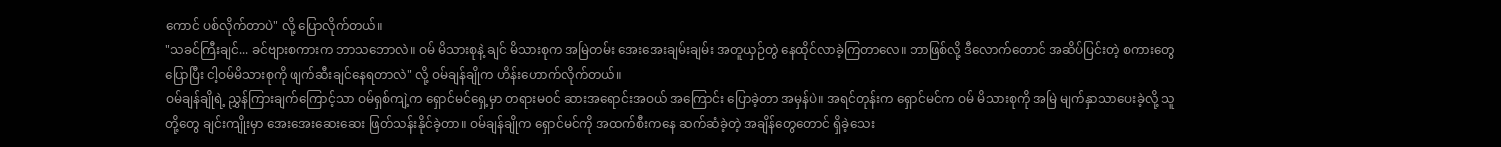ကောင် ပစ်လိုက်တာပဲ" လို့ ပြောလိုက်တယ်။
"သခင်ကြီးချင်... ခင်ဗျားစကားက ဘာသဘောလဲ။ ဝမ် မိသားစုနဲ့ ချင် မိသားစုက အမြဲတမ်း အေးအေးချမ်းချမ်း အတူယှဉ်တွဲ နေထိုင်လာခဲ့ကြတာလေ။ ဘာဖြစ်လို့ ဒီလောက်တောင် အဆိပ်ပြင်းတဲ့ စကားတွေပြောပြီး ငါ့ဝမ်မိသားစုကို ဖျက်ဆီးချင်နေရတာလဲ" လို့ ဝမ်ချန်ချိုက ဟိန်းဟောက်လိုက်တယ်။
ဝမ်ချန်ချိုရဲ့ ညွှန်ကြားချက်ကြောင့်သာ ဝမ်ရှစ်ကျဲ့က ရှောင်မင်ရှေ့မှာ တရားမဝင် ဆားအရောင်းအဝယ် အကြောင်း ပြောခဲ့တာ အမှန်ပဲ။ အရင်တုန်းက ရှောင်မင်က ဝမ် မိသားစုကို အမြဲ မျက်နှာသာပေးခဲ့လို့ သူတို့တွေ ချင်းကျိုးမှာ အေးအေးဆေးဆေး ဖြတ်သန်းနိုင်ခဲ့တာ။ ဝမ်ချန်ချိုက ရှောင်မင်ကို အထက်စီးကနေ ဆက်ဆံခဲ့တဲ့ အချိန်တွေတောင် ရှိခဲ့သေး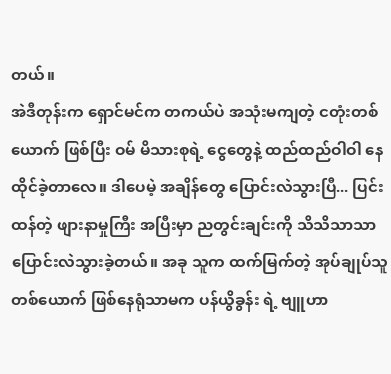တယ်။
အဲဒီတုန်းက ရှောင်မင်က တကယ်ပဲ အသုံးမကျတဲ့ ငတုံးတစ်ယောက် ဖြစ်ပြီး ဝမ် မိသားစုရဲ့ ငွေတွေနဲ့ ထည်ထည်ဝါဝါ နေထိုင်ခဲ့တာလေ။ ဒါပေမဲ့ အချိန်တွေ ပြောင်းလဲသွားပြီ... ပြင်းထန်တဲ့ ဖျားနာမှုကြီး အပြီးမှာ ညတွင်းချင်းကို သိသိသာသာ ပြောင်းလဲသွားခဲ့တယ်။ အခု သူက ထက်မြက်တဲ့ အုပ်ချုပ်သူ တစ်ယောက် ဖြစ်နေရုံသာမက ပန်ယွိခွန်း ရဲ့ ဗျူဟာ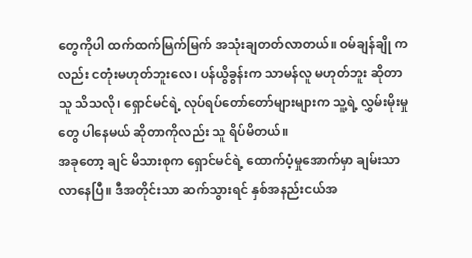တွေကိုပါ ထက်ထက်မြက်မြက် အသုံးချတတ်လာတယ်။ ဝမ်ချန်ချို ကလည်း ငတုံးမဟုတ်ဘူးလေ၊ ပန်ယွိခွန်းက သာမန်လူ မဟုတ်ဘူး ဆိုတာ သူ သိသလို၊ ရှောင်မင်ရဲ့ လုပ်ရပ်တော်တော်များများက သူ့ရဲ့ လွှမ်းမိုးမှုတွေ ပါနေမယ် ဆိုတာကိုလည်း သူ ရိပ်မိတယ်။
အခုတော့ ချင် မိသားစုက ရှောင်မင်ရဲ့ ထောက်ပံ့မှုအောက်မှာ ချမ်းသာလာနေပြီ။ ဒီအတိုင်းသာ ဆက်သွားရင် နှစ်အနည်းငယ်အ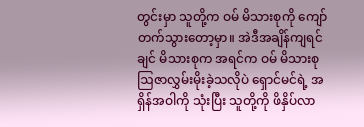တွင်းမှာ သူတို့က ဝမ် မိသားစုကို ကျော်တက်သွားတော့မှာ။ အဲဒီအချိန်ကျရင် ချင် မိသားစုက အရင်က ဝမ် မိသားစု ဩဇာလွှမ်းမိုးခဲ့သလိုပဲ ရှောင်မင်ရဲ့ အရှိန်အဝါကို သုံးပြီး သူတို့ကို ဖိနှိပ်လာ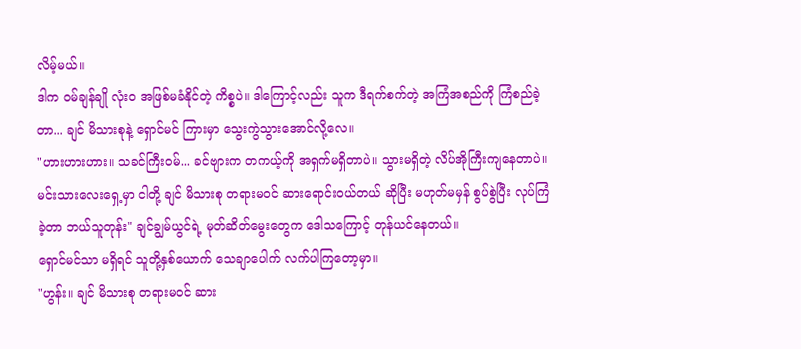လိမ့်မယ်။
ဒါက ဝမ်ချန်ချို လုံးဝ အဖြစ်မခံနိုင်တဲ့ ကိစ္စပဲ။ ဒါကြောင့်လည်း သူက ဒီရက်စက်တဲ့ အကြံအစည်ကို ကြံစည်ခဲ့တာ... ချင် မိသားစုနဲ့ ရှောင်မင် ကြားမှာ သွေးကွဲသွားအောင်လို့လေ။
"ဟားဟားဟား။ သခင်ကြီးဝမ်... ခင်ဗျားက တကယ့်ကို အရှက်မရှိတာပဲ။ သွားမရှိတဲ့ လိပ်အိုကြီးကျနေတာပဲ။ မင်းသားလေးရှေ့မှာ ငါတို့ ချင် မိသားစု တရားမဝင် ဆားရောင်းဝယ်တယ် ဆိုပြီး မဟုတ်မမှန် စွပ်စွဲပြီး လုပ်ကြံခဲ့တာ ဘယ်သူတုန်း" ချင်ချွမ်ယွင်ရဲ့ မုတ်ဆိတ်မွေးတွေက ဒေါသကြောင့် တုန်ယင်နေတယ်။
ရှောင်မင်သာ မရှိရင် သူတို့နှစ်ယောက် သေချာပေါက် လက်ပါကြတော့မှာ။
"ဟွန်း။ ချင် မိသားစု တရားမဝင် ဆား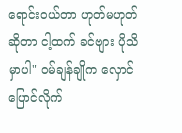ရောင်းဝယ်တာ ဟုတ်မဟုတ် ဆိုတာ ငါ့ထက် ခင်ဗျား ပိုသိမှာပါ" ဝမ်ချန်ချိုက လှောင်ပြောင်လိုက်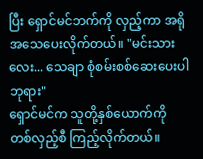ပြီး ရှောင်မင်ဘက်ကို လှည့်ကာ အရိုအသေပေးလိုက်တယ်။ "မင်းသားလေး... သေချာ စုံစမ်းစစ်ဆေးပေးပါ ဘုရား"
ရှောင်မင်က သူတို့နှစ်ယောက်ကို တစ်လှည့်စီ ကြည့်လိုက်တယ်။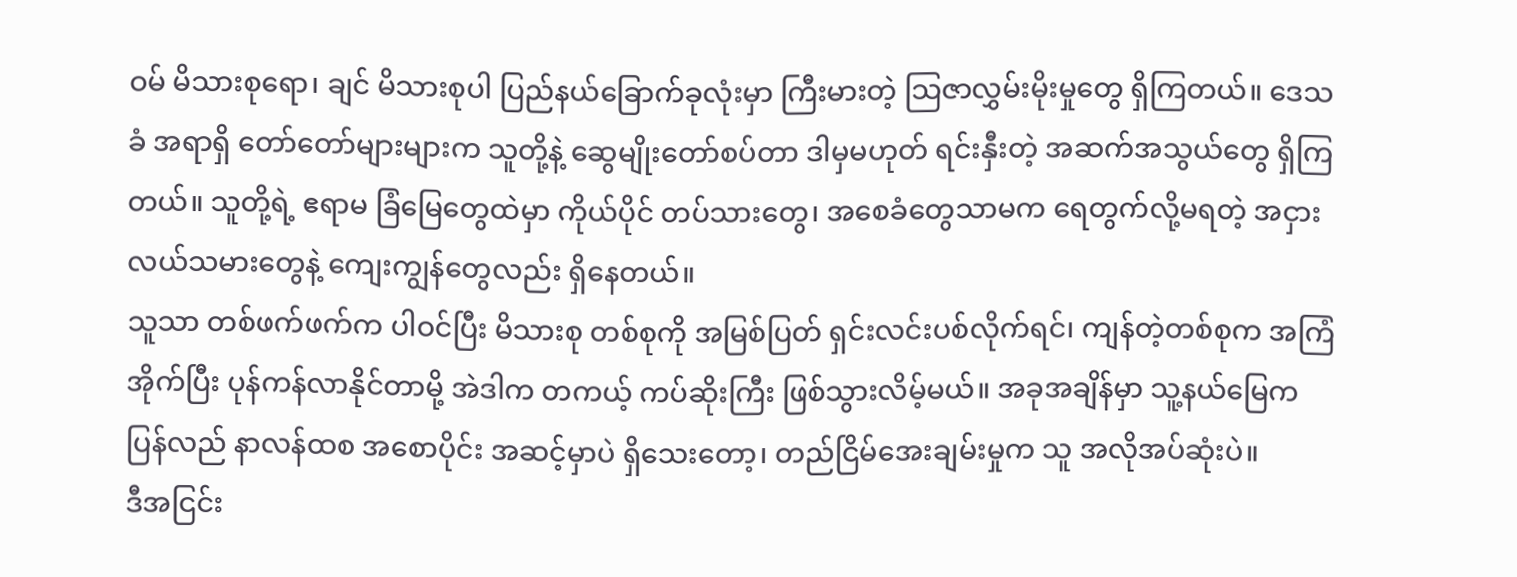ဝမ် မိသားစုရော၊ ချင် မိသားစုပါ ပြည်နယ်ခြောက်ခုလုံးမှာ ကြီးမားတဲ့ သြဇာလွှမ်းမိုးမှုတွေ ရှိကြတယ်။ ဒေသခံ အရာရှိ တော်တော်များများက သူတို့နဲ့ ဆွေမျိုးတော်စပ်တာ ဒါမှမဟုတ် ရင်းနှီးတဲ့ အဆက်အသွယ်တွေ ရှိကြတယ်။ သူတို့ရဲ့ ဧရာမ ခြံမြေတွေထဲမှာ ကိုယ်ပိုင် တပ်သားတွေ၊ အစေခံတွေသာမက ရေတွက်လို့မရတဲ့ အငှားလယ်သမားတွေနဲ့ ကျေးကျွန်တွေလည်း ရှိနေတယ်။
သူသာ တစ်ဖက်ဖက်က ပါဝင်ပြီး မိသားစု တစ်စုကို အမြစ်ပြတ် ရှင်းလင်းပစ်လိုက်ရင်၊ ကျန်တဲ့တစ်စုက အကြံအိုက်ပြီး ပုန်ကန်လာနိုင်တာမို့ အဲဒါက တကယ့် ကပ်ဆိုးကြီး ဖြစ်သွားလိမ့်မယ်။ အခုအချိန်မှာ သူ့နယ်မြေက ပြန်လည် နာလန်ထစ အစောပိုင်း အဆင့်မှာပဲ ရှိသေးတော့၊ တည်ငြိမ်အေးချမ်းမှုက သူ အလိုအပ်ဆုံးပဲ။
ဒီအငြင်း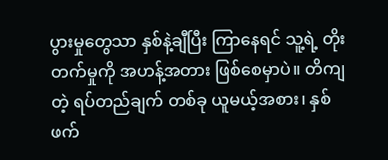ပွားမှုတွေသာ နှစ်နဲ့ချီပြီး ကြာနေရင် သူ့ရဲ့ တိုးတက်မှုကို အဟန့်အတား ဖြစ်စေမှာပဲ။ တိကျတဲ့ ရပ်တည်ချက် တစ်ခု ယူမယ့်အစား၊ နှစ်ဖက်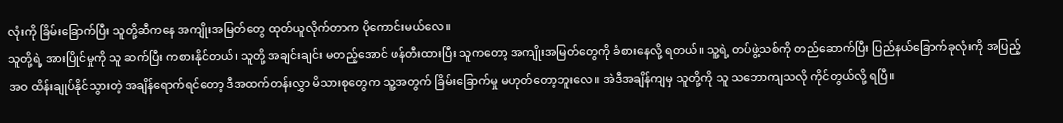လုံးကို ခြိမ်းခြောက်ပြီး သူတို့ဆီကနေ အကျိုးအမြတ်တွေ ထုတ်ယူလိုက်တာက ပိုကောင်းမယ်လေ။
သူတို့ရဲ့ အားပြိုင်မှုကို သူ ဆက်ပြီး ကစားနိုင်တယ်၊ သူတို့ အချင်းချင်း မတည့်အောင် ဖန်တီးထားပြီး သူကတော့ အကျိုးအမြတ်တွေကို ခံစားနေလို့ ရတယ်။ သူ့ရဲ့ တပ်ဖွဲ့သစ်ကို တည်ဆောက်ပြီး ပြည်နယ်ခြောက်ခုလုံးကို အပြည့်အဝ ထိန်းချုပ်နိုင်သွားတဲ့ အချိန်ရောက်ရင်တော့ ဒီအထက်တန်းလွှာ မိသားစုတွေက သူ့အတွက် ခြိမ်းခြောက်မှု မဟုတ်တော့ဘူးလေ။ အဲဒီအချိန်ကျမှ သူတို့ကို သူ သဘောကျသလို ကိုင်တွယ်လို့ ရပြီ။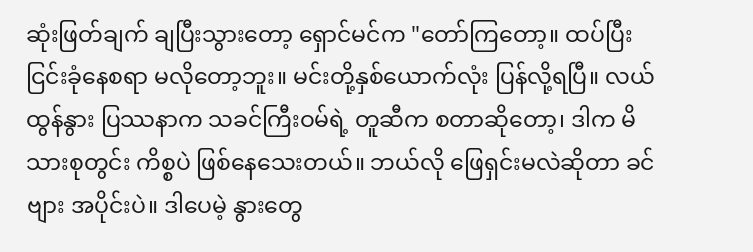ဆုံးဖြတ်ချက် ချပြီးသွားတော့ ရှောင်မင်က "တော်ကြတော့။ ထပ်ပြီး ငြင်းခုံနေစရာ မလိုတော့ဘူး။ မင်းတို့နှစ်ယောက်လုံး ပြန်လို့ရပြီ။ လယ်ထွန်နွား ပြဿနာက သခင်ကြီးဝမ်ရဲ့ တူဆီက စတာဆိုတော့၊ ဒါက မိသားစုတွင်း ကိစ္စပဲ ဖြစ်နေသေးတယ်။ ဘယ်လို ဖြေရှင်းမလဲဆိုတာ ခင်ဗျား အပိုင်းပဲ။ ဒါပေမဲ့ နွားတွေ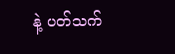နဲ့ ပတ်သက်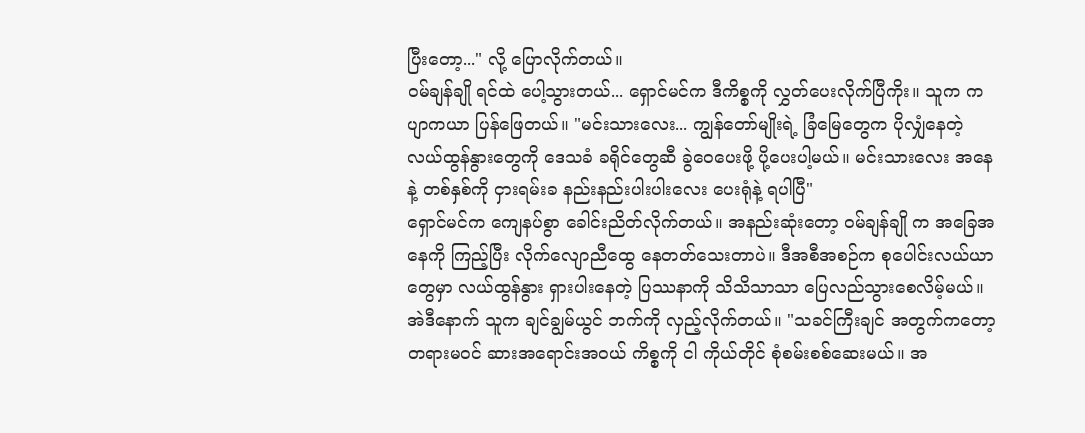ပြီးတော့..." လို့ ပြောလိုက်တယ်။
ဝမ်ချန်ချို ရင်ထဲ ပေါ့သွားတယ်... ရှောင်မင်က ဒီကိစ္စကို လွှတ်ပေးလိုက်ပြီကိုး။ သူက ကပျာကယာ ပြန်ဖြေတယ်။ "မင်းသားလေး... ကျွန်တော်မျိုးရဲ့ ခြံမြေတွေက ပိုလျှံနေတဲ့ လယ်ထွန်နွားတွေကို ဒေသခံ ခရိုင်တွေဆီ ခွဲဝေပေးဖို့ ပို့ပေးပါ့မယ်။ မင်းသားလေး အနေနဲ့ တစ်နှစ်ကို ငှားရမ်းခ နည်းနည်းပါးပါးလေး ပေးရုံနဲ့ ရပါပြီ"
ရှောင်မင်က ကျေနပ်စွာ ခေါင်းညိတ်လိုက်တယ်။ အနည်းဆုံးတော့ ဝမ်ချန်ချို က အခြေအနေကို ကြည့်ပြီး လိုက်လျောညီထွေ နေတတ်သေးတာပဲ။ ဒီအစီအစဉ်က စုပေါင်းလယ်ယာတွေမှာ လယ်ထွန်နွား ရှားပါးနေတဲ့ ပြဿနာကို သိသိသာသာ ပြေလည်သွားစေလိမ့်မယ်။ အဲဒီနောက် သူက ချင်ချွမ်ယွင် ဘက်ကို လှည့်လိုက်တယ်။ "သခင်ကြီးချင် အတွက်ကတော့ တရားမဝင် ဆားအရောင်းအဝယ် ကိစ္စကို ငါ ကိုယ်တိုင် စုံစမ်းစစ်ဆေးမယ်။ အ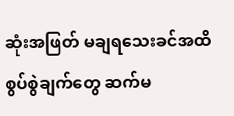ဆုံးအဖြတ် မချရသေးခင်အထိ စွပ်စွဲချက်တွေ ဆက်မ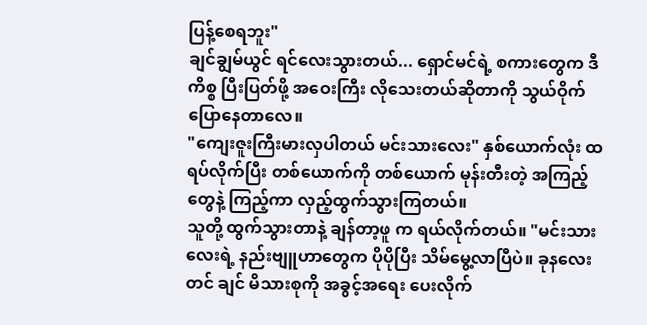ပြန့်စေရဘူး"
ချင်ချွမ်ယွင် ရင်လေးသွားတယ်... ရှောင်မင်ရဲ့ စကားတွေက ဒီကိစ္စ ပြီးပြတ်ဖို့ အဝေးကြီး လိုသေးတယ်ဆိုတာကို သွယ်ဝိုက်ပြောနေတာလေ။
"ကျေးဇူးကြီးမားလှပါတယ် မင်းသားလေး" နှစ်ယောက်လုံး ထရပ်လိုက်ပြီး တစ်ယောက်ကို တစ်ယောက် မုန်းတီးတဲ့ အကြည့်တွေနဲ့ ကြည့်ကာ လှည့်ထွက်သွားကြတယ်။
သူတို့ ထွက်သွားတာနဲ့ ချန်တာ့ဖူ က ရယ်လိုက်တယ်။ "မင်းသားလေးရဲ့ နည်းဗျူဟာတွေက ပိုပိုပြီး သိမ်မွေ့လာပြီပဲ။ ခုနလေးတင် ချင် မိသားစုကို အခွင့်အရေး ပေးလိုက်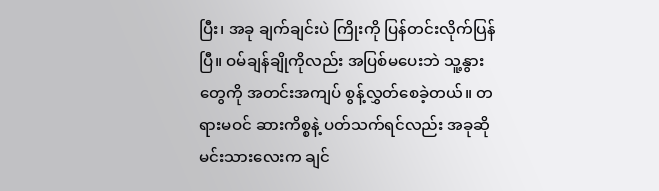ပြီး၊ အခု ချက်ချင်းပဲ ကြိုးကို ပြန်တင်းလိုက်ပြန်ပြီ။ ဝမ်ချန်ချိုကိုလည်း အပြစ်မပေးဘဲ သူ့နွားတွေကို အတင်းအကျပ် စွန့်လွှတ်စေခဲ့တယ်။ တရားမဝင် ဆားကိစ္စနဲ့ ပတ်သက်ရင်လည်း အခုဆို မင်းသားလေးက ချင်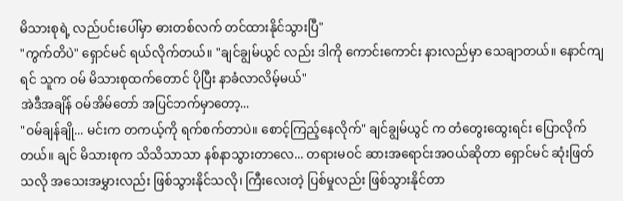မိသားစုရဲ့ လည်ပင်းပေါ်မှာ ဓားတစ်လက် တင်ထားနိုင်သွားပြီ"
"ကွက်တိပဲ" ရှောင်မင် ရယ်လိုက်တယ်။ "ချင်ချွမ်ယွင် လည်း ဒါကို ကောင်းကောင်း နားလည်မှာ သေချာတယ်။ နောင်ကျရင် သူက ဝမ် မိသားစုထက်တောင် ပိုပြီး နာခံလာလိမ့်မယ်"
အဲဒီအချိန် ဝမ်အိမ်တော် အပြင်ဘက်မှာတော့...
"ဝမ်ချန်ချို... မင်းက တကယ့်ကို ရက်စက်တာပဲ။ စောင့်ကြည့်နေလိုက်" ချင်ချွမ်ယွင် က တံတွေးထွေးရင်း ပြောလိုက်တယ်။ ချင် မိသားစုက သိသိသာသာ နစ်နာသွားတာလေ... တရားမဝင် ဆားအရောင်းအဝယ်ဆိုတာ ရှောင်မင် ဆုံးဖြတ်သလို အသေးအမွှားလည်း ဖြစ်သွားနိုင်သလို၊ ကြီးလေးတဲ့ ပြစ်မှုလည်း ဖြစ်သွားနိုင်တာ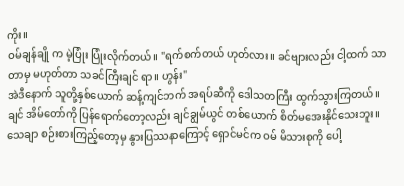ကိုး။
ဝမ်ချန်ချို က မဲ့ပြုံး ပြုံးလိုက်တယ်။ "ရက်စက်တယ် ဟုတ်လား။ ခင်ဗျားလည်း ငါ့ထက် သာတာမှ မဟုတ်တာ သခင်ကြီးချင် ရာ။ ဟွန်း"
အဲဒီနောက် သူတို့နှစ်ယောက် ဆန့်ကျင်ဘက် အရပ်ဆီကို ဒေါသတကြီး ထွက်သွားကြတယ်။
ချင် အိမ်တော်ကို ပြန်ရောက်တော့လည်း ချင်ချွမ်ယွင် တစ်ယောက် စိတ်မအေးနိုင်သေးဘူး။ သေချာ စဉ်းစားကြည့်တော့မှ နွားပြဿနာကြောင့် ရှောင်မင်က ဝမ် မိသားစုကို ပေါ့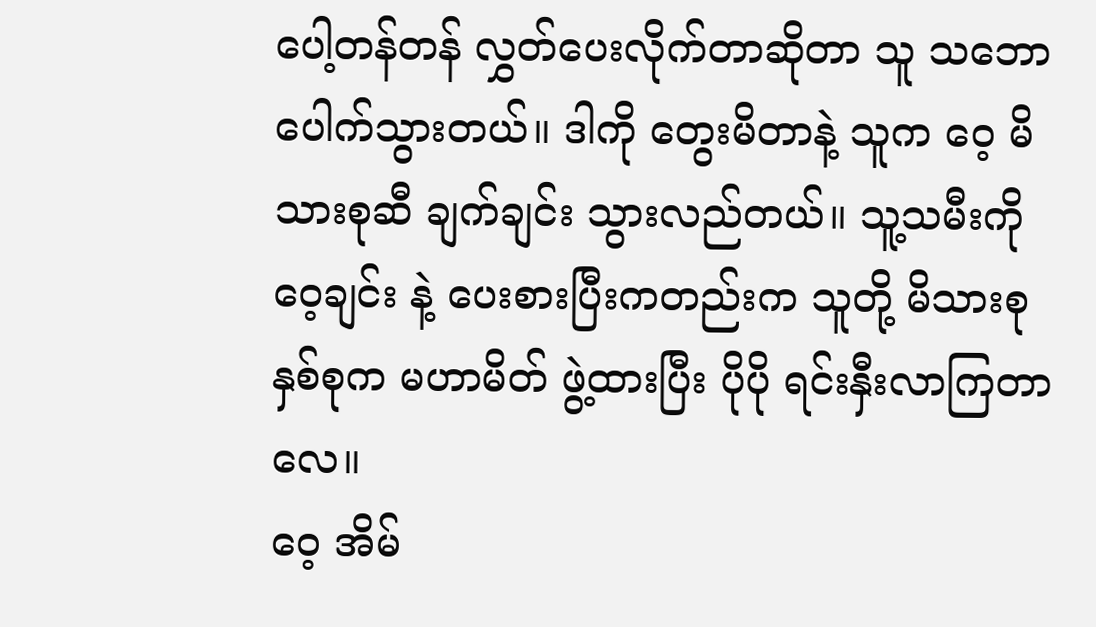ပေါ့တန်တန် လွှတ်ပေးလိုက်တာဆိုတာ သူ သဘောပေါက်သွားတယ်။ ဒါကို တွေးမိတာနဲ့ သူက ဝေ့ မိသားစုဆီ ချက်ချင်း သွားလည်တယ်။ သူ့သမီးကို ဝေ့ချင်း နဲ့ ပေးစားပြီးကတည်းက သူတို့ မိသားစု နှစ်စုက မဟာမိတ် ဖွဲ့ထားပြီး ပိုပို ရင်းနှီးလာကြတာလေ။
ဝေ့ အိမ်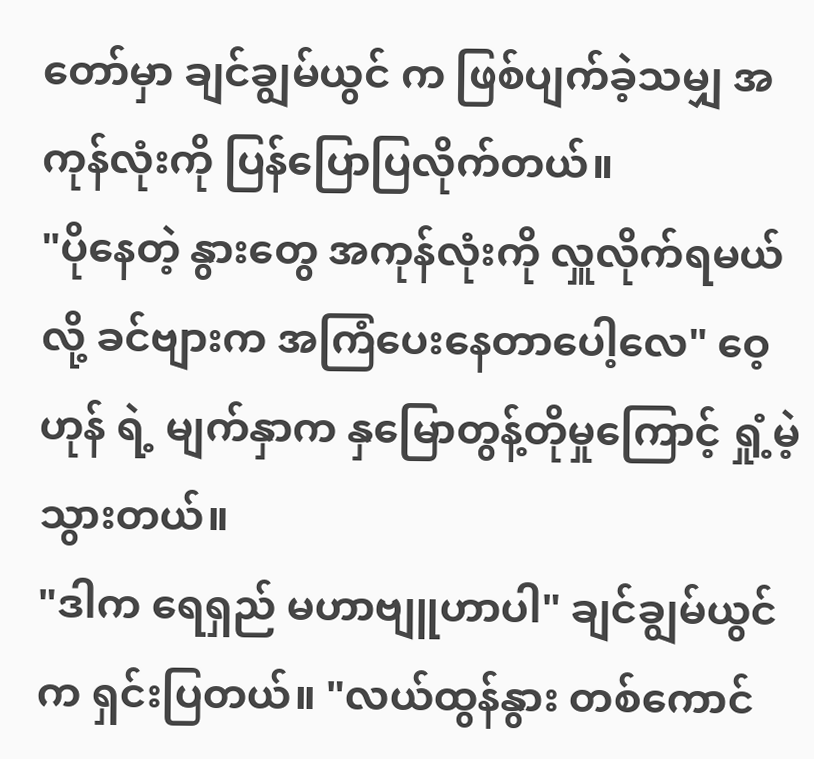တော်မှာ ချင်ချွမ်ယွင် က ဖြစ်ပျက်ခဲ့သမျှ အကုန်လုံးကို ပြန်ပြောပြလိုက်တယ်။
"ပိုနေတဲ့ နွားတွေ အကုန်လုံးကို လှူလိုက်ရမယ်လို့ ခင်ဗျားက အကြံပေးနေတာပေါ့လေ" ဝေ့ဟုန် ရဲ့ မျက်နှာက နှမြောတွန့်တိုမှုကြောင့် ရှုံ့မဲ့သွားတယ်။
"ဒါက ရေရှည် မဟာဗျူဟာပါ" ချင်ချွမ်ယွင် က ရှင်းပြတယ်။ "လယ်ထွန်နွား တစ်ကောင်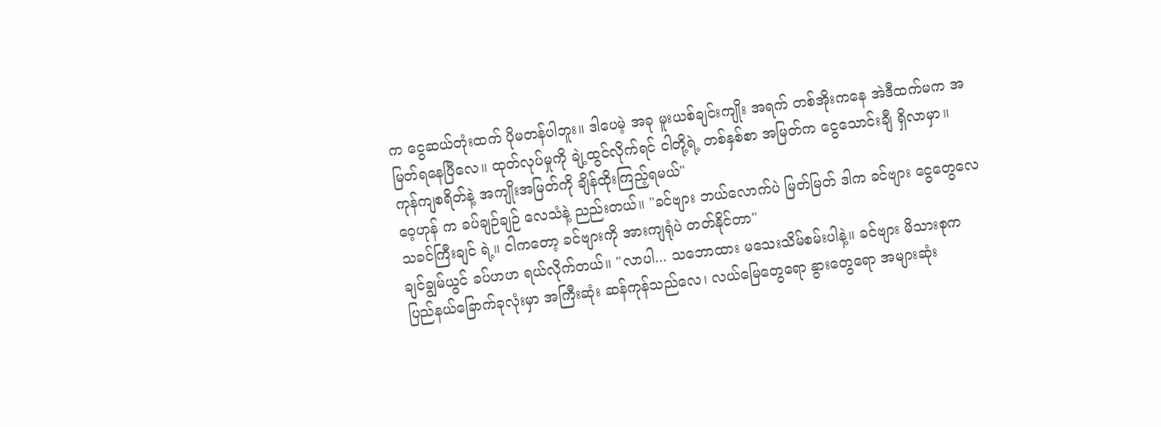က ငွေဆယ်တုံးထက် ပိုမတန်ပါဘူး။ ဒါပေမဲ့ အခု မူးယစ်ချင်းကျိုး အရက် တစ်အိုးကနေ အဲဒီထက်မက အမြတ်ရနေပြီလေ။ ထုတ်လုပ်မှုကို ချဲ့ထွင်လိုက်ရင် ငါတို့ရဲ့ တစ်နှစ်စာ အမြတ်က ငွေသောင်းချီ ရှိလာမှာ။ ကုန်ကျစရိတ်နဲ့ အကျိုးအမြတ်ကို ချိန်ထိုးကြည့်ရမယ်"
ဝေ့ဟုန် က ခပ်ချဉ်ချဉ် လေသံနဲ့ ညည်းတယ်။ "ခင်ဗျား ဘယ်လောက်ပဲ မြတ်မြတ် ဒါက ခင်ဗျား ငွေတွေလေ သခင်ကြီးချင် ရဲ့။ ငါကတော့ ခင်ဗျားကို အားကျရုံပဲ တတ်နိုင်တာ"
ချင်ချွမ်ယွင် ခပ်ဟဟ ရယ်လိုက်တယ်။ "လာပါ... သဘောထား မသေးသိမ်စမ်းပါနဲ့။ ခင်ဗျား မိသားစုက ပြည်နယ်ခြောက်ခုလုံးမှာ အကြီးဆုံး ဆန်ကုန်သည်လေ၊ လယ်မြေတွေရော နွားတွေရော အများဆုံး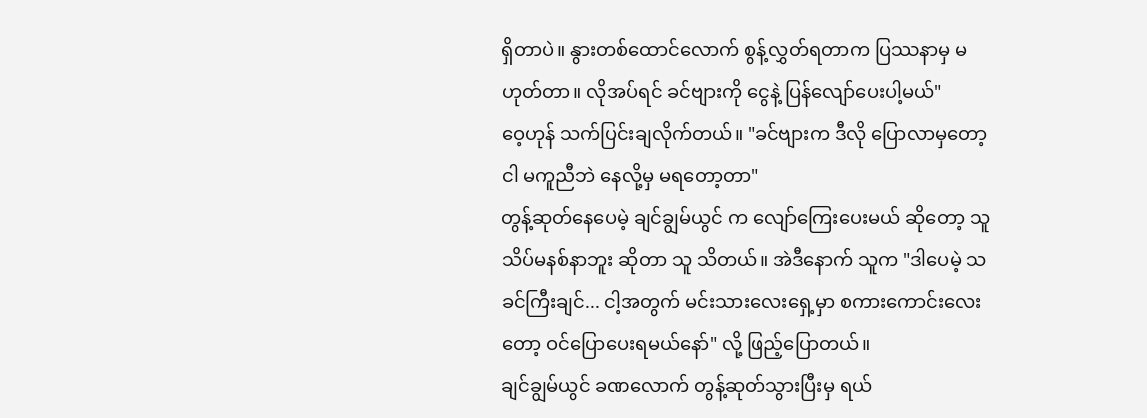ရှိတာပဲ။ နွားတစ်ထောင်လောက် စွန့်လွှတ်ရတာက ပြဿနာမှ မဟုတ်တာ။ လိုအပ်ရင် ခင်ဗျားကို ငွေနဲ့ ပြန်လျော်ပေးပါ့မယ်"
ဝေ့ဟုန် သက်ပြင်းချလိုက်တယ်။ "ခင်ဗျားက ဒီလို ပြောလာမှတော့ ငါ မကူညီဘဲ နေလို့မှ မရတော့တာ"
တွန့်ဆုတ်နေပေမဲ့ ချင်ချွမ်ယွင် က လျော်ကြေးပေးမယ် ဆိုတော့ သူ သိပ်မနစ်နာဘူး ဆိုတာ သူ သိတယ်။ အဲဒီနောက် သူက "ဒါပေမဲ့ သခင်ကြီးချင်... ငါ့အတွက် မင်းသားလေးရှေ့မှာ စကားကောင်းလေးတော့ ဝင်ပြောပေးရမယ်နော်" လို့ ဖြည့်ပြောတယ်။
ချင်ချွမ်ယွင် ခဏလောက် တွန့်ဆုတ်သွားပြီးမှ ရယ်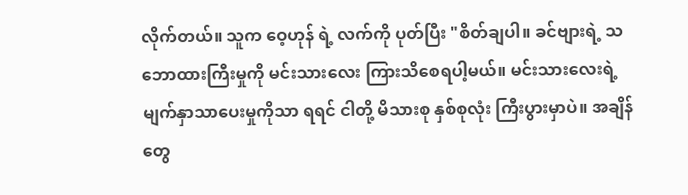လိုက်တယ်။ သူက ဝေ့ဟုန် ရဲ့ လက်ကို ပုတ်ပြီး "စိတ်ချပါ။ ခင်ဗျားရဲ့ သဘောထားကြီးမှုကို မင်းသားလေး ကြားသိစေရပါ့မယ်။ မင်းသားလေးရဲ့ မျက်နှာသာပေးမှုကိုသာ ရရင် ငါတို့ မိသားစု နှစ်စုလုံး ကြီးပွားမှာပဲ။ အချိန်တွေ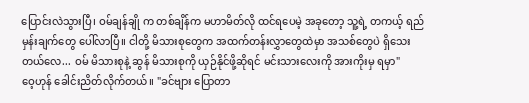ပြောင်းလဲသွားပြီ၊ ဝမ်ချန်ချို က တစ်ချိန်က မဟာမိတ်လို ထင်ရပေမဲ့ အခုတော့ သူ့ရဲ့ တကယ့် ရည်မှန်းချက်တွေ ပေါ်လာပြီ။ ငါတို့ မိသားစုတွေက အထက်တန်းလွှာတွေထဲမှာ အသစ်တွေပဲ ရှိသေးတယ်လေ... ဝမ် မိသားစုနဲ့ ဆွန် မိသားစုကို ယှဉ်နိုင်ဖို့ဆိုရင် မင်းသားလေးကို အားကိုးမှ ရမှာ"
ဝေ့ဟုန် ခေါင်းညိတ်လိုက်တယ်။ "ခင်ဗျား ပြောတာ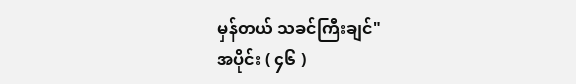မှန်တယ် သခင်ကြီးချင်"
အပိုင်း ( ၄၆ )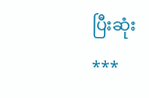ပြီးဆုံး
***